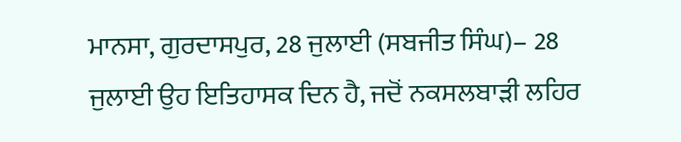ਮਾਨਸਾ, ਗੁਰਦਾਸਪੁਰ, 28 ਜੁਲਾਈ (ਸਬਜੀਤ ਸਿੰਘ)– 28 ਜੁਲਾਈ ਉਹ ਇਤਿਹਾਸਕ ਦਿਨ ਹੈ, ਜਦੋਂ ਨਕਸਲਬਾੜੀ ਲਹਿਰ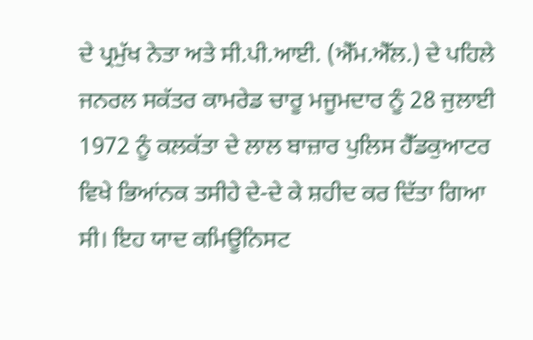ਦੇ ਪ੍ਰਮੁੱਖ ਨੇਤਾ ਅਤੇ ਸੀ.ਪੀ.ਆਈ. (ਐੱਮ.ਐੱਲ.) ਦੇ ਪਹਿਲੇ ਜਨਰਲ ਸਕੱਤਰ ਕਾਮਰੇਡ ਚਾਰੂ ਮਜੂਮਦਾਰ ਨੂੰ 28 ਜੁਲਾਈ 1972 ਨੂੰ ਕਲਕੱਤਾ ਦੇ ਲਾਲ ਬਾਜ਼ਾਰ ਪੁਲਿਸ ਹੈੱਡਕੁਆਟਰ ਵਿਖੇ ਭਿਆਂਨਕ ਤਸੀਹੇ ਦੇ-ਦੇ ਕੇ ਸ਼ਹੀਦ ਕਰ ਦਿੱਤਾ ਗਿਆ ਸੀ। ਇਹ ਯਾਦ ਕਮਿਊਨਿਸਟ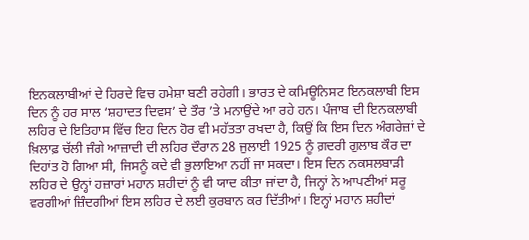ਇਨਕਲਾਬੀਆਂ ਦੇ ਹਿਰਦੇ ਵਿਚ ਹਮੇਸ਼ਾ ਬਣੀ ਰਹੇਗੀ। ਭਾਰਤ ਦੇ ਕਮਿਊਨਿਸਟ ਇਨਕਲਾਬੀ ਇਸ ਦਿਨ ਨੂੰ ਹਰ ਸਾਲ ‘ਸ਼ਹਾਦਤ ਦਿਵਸ’ ਦੇ ਤੌਰ ’ਤੇ ਮਨਾਉਂਦੇ ਆ ਰਹੇ ਹਨ। ਪੰਜਾਬ ਦੀ ਇਨਕਲਾਬੀ ਲਹਿਰ ਦੇ ਇਤਿਹਾਸ ਵਿੱਚ ਇਹ ਦਿਨ ਹੋਰ ਵੀ ਮਹੱਤਤਾ ਰਖਦਾ ਹੈ, ਕਿਉਂ ਕਿ ਇਸ ਦਿਨ ਅੰਗਰੇਜ਼ਾਂ ਦੇ ਖ਼ਿਲਾਫ਼ ਚੱਲੀ ਜੰਗੇ ਆਜ਼ਾਦੀ ਦੀ ਲਹਿਰ ਦੌਰਾਨ 28 ਜੁਲਾਈ 1925 ਨੂੰ ਗ਼ਦਰੀ ਗੁਲਾਬ ਕੌਰ ਦਾ ਦਿਹਾਂਤ ਹੋ ਗਿਆ ਸੀ, ਜਿਸਨੂੰ ਕਦੇ ਵੀ ਭੁਲਾਇਆ ਨਹੀਂ ਜਾ ਸਕਦਾ। ਇਸ ਦਿਨ ਨਕਸਲਬਾੜੀ ਲਹਿਰ ਦੇ ਉਨ੍ਹਾਂ ਹਜ਼ਾਰਾਂ ਮਹਾਨ ਸ਼ਹੀਦਾਂ ਨੂੰ ਵੀ ਯਾਦ ਕੀਤਾ ਜਾਂਦਾ ਹੈ, ਜਿਨ੍ਹਾਂ ਨੇ ਆਪਣੀਆਂ ਸਰੂ ਵਰਗੀਆਂ ਜ਼ਿੰਦਗੀਆਂ ਇਸ ਲਹਿਰ ਦੇ ਲਈ ਕੁਰਬਾਨ ਕਰ ਦਿੱਤੀਆਂ। ਇਨ੍ਹਾਂ ਮਹਾਨ ਸ਼ਹੀਦਾਂ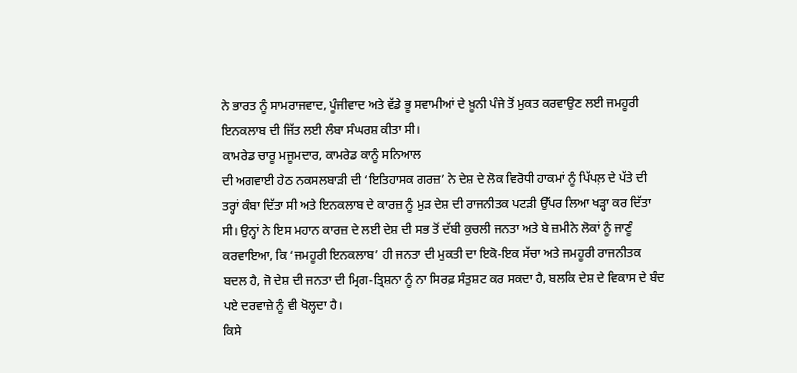ਨੇ ਭਾਰਤ ਨੂੰ ਸਾਮਰਾਜਵਾਦ, ਪੂੰਜੀਵਾਦ ਅਤੇ ਵੱਡੇ ਭੂ ਸਵਾਮੀਆਂ ਦੇ ਖ਼ੂਨੀ ਪੰਜੇ ਤੋਂ ਮੁਕਤ ਕਰਵਾਉਣ ਲਈ ਜਮਹੂਰੀ ਇਨਕਲਾਬ ਦੀ ਜਿੱਤ ਲਈ ਲੰਬਾ ਸੰਘਰਸ਼ ਕੀਤਾ ਸੀ।
ਕਾਮਰੇਡ ਚਾਰੂ ਮਜੂਮਦਾਰ, ਕਾਮਰੇਡ ਕਾਨੂੰ ਸਨਿਆਲ
ਦੀ ਅਗਵਾਈ ਹੇਠ ਨਕਸਲਬਾੜੀ ਦੀ ‘ਇਤਿਹਾਸਕ ਗਰਜ਼’ ਨੇ ਦੇਸ਼ ਦੇ ਲੋਕ ਵਿਰੋਧੀ ਹਾਕਮਾਂ ਨੂੰ ਪਿੱਪਲ਼ ਦੇ ਪੱਤੇ ਦੀ ਤਰ੍ਹਾਂ ਕੰਬਾ ਦਿੱਤਾ ਸੀ ਅਤੇ ਇਨਕਲਾਬ ਦੇ ਕਾਰਜ਼ ਨੂੰ ਮੁੜ ਦੇਸ਼ ਦੀ ਰਾਜਨੀਤਕ ਪਟੜੀ ਉੱਪਰ ਲਿਆ ਖੜ੍ਹਾ ਕਰ ਦਿੱਤਾ ਸੀ। ਉਨ੍ਹਾਂ ਨੇ ਇਸ ਮਹਾਨ ਕਾਰਜ਼ ਦੇ ਲਈ ਦੇਸ਼ ਦੀ ਸਭ ਤੋਂ ਦੱਬੀ ਕੁਚਲੀ ਜਨਤਾ ਅਤੇ ਬੇ ਜ਼ਮੀਨੇ ਲੋਕਾਂ ਨੂੰ ਜਾਣੂੰ ਕਰਵਾਇਆ, ਕਿ ‘ਜਮਹੂਰੀ ਇਨਕਲਾਬ’ ਹੀ ਜਨਤਾ ਦੀ ਮੁਕਤੀ ਦਾ ਇਕੋ-ਇਕ ਸੱਚਾ ਅਤੇ ਜਮਹੂਰੀ ਰਾਜਨੀਤਕ ਬਦਲ ਹੈ, ਜੋ ਦੇਸ਼ ਦੀ ਜਨਤਾ ਦੀ ਮ੍ਰਿਗ-ਤ੍ਰਿਸ਼ਨਾ ਨੂੰ ਨਾ ਸਿਰਫ਼ ਸੰਤੁਸ਼ਟ ਕਰ ਸਕਦਾ ਹੈ, ਬਲਕਿ ਦੇਸ਼ ਦੇ ਵਿਕਾਸ ਦੇ ਬੰਦ ਪਏ ਦਰਵਾਜ਼ੇ ਨੂੰ ਵੀ ਖੋਲ੍ਹਦਾ ਹੈ।
ਕਿਸੇ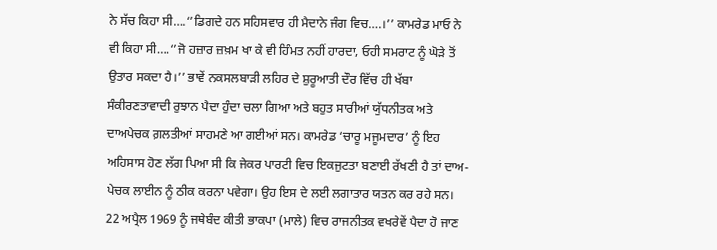ਨੇ ਸੱਚ ਕਿਹਾ ਸੀ….‘’ਡਿਗਦੇ ਹਨ ਸਹਿਸਵਾਰ ਹੀ ਮੈਦਾਨੇ ਜੰਗ ਵਿਚ….।’’ ਕਾਮਰੇਡ ਮਾਓ ਨੇ ਵੀ ਕਿਹਾ ਸੀ….‘’ਜੋ ਹਜ਼ਾਰ ਜ਼ਖ਼ਮ ਖਾ ਕੇ ਵੀ ਹਿੰਮਤ ਨਹੀਂ ਹਾਰਦਾ, ਓਹੀ ਸਮਰਾਟ ਨੂੰ ਘੋੜੇ ਤੋਂ ਉਤਾਰ ਸਕਦਾ ਹੈ।’’ ਭਾਵੇਂ ਨਕਸਲਬਾੜੀ ਲਹਿਰ ਦੇ ਸ਼ੁਰੂਆਤੀ ਦੌਰ ਵਿੱਚ ਹੀ ਖੱਬਾ ਸੰਕੀਰਣਤਾਵਾਦੀ ਰੁਝਾਨ ਪੈਦਾ ਹੁੰਦਾ ਚਲਾ ਗਿਆ ਅਤੇ ਬਹੁਤ ਸਾਰੀਆਂ ਯੁੱਧਨੀਤਕ ਅਤੇ ਦਾਅਪੇਚਕ ਗ਼ਲਤੀਆਂ ਸਾਹਮਣੇ ਆ ਗਈਆਂ ਸਨ। ਕਾਮਰੇਡ ‘ਚਾਰੂ ਮਜੂਮਦਾਰ’ ਨੂੰ ਇਹ ਅਹਿਸਾਸ ਹੋਣ ਲੱਗ ਪਿਆ ਸੀ ਕਿ ਜੇਕਰ ਪਾਰਟੀ ਵਿਚ ਇਕਜੁਟਤਾ ਬਣਾਈ ਰੱਖਣੀ ਹੈ ਤਾਂ ਦਾਅ-ਪੇਚਕ ਲਾਈਨ ਨੂੰ ਠੀਕ ਕਰਨਾ ਪਵੇਗਾ। ਉਹ ਇਸ ਦੇ ਲਈ ਲਗਾਤਾਰ ਯਤਨ ਕਰ ਰਹੇ ਸਨ। 22 ਅਪ੍ਰੈਲ 1969 ਨੂੰ ਜਥੇਬੰਦ ਕੀਤੀ ਭਾਕਪਾ (ਮਾਲੇ) ਵਿਚ ਰਾਜਨੀਤਕ ਵਖਰੇਵੇਂ ਪੈਦਾ ਹੋ ਜਾਣ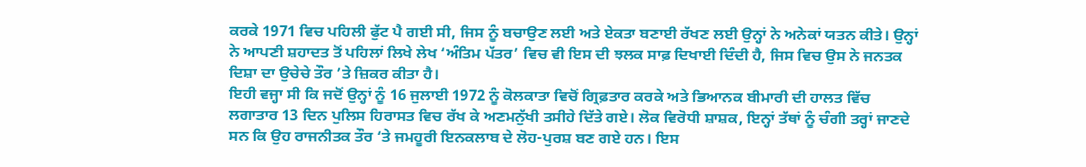ਕਰਕੇ 1971 ਵਿਚ ਪਹਿਲੀ ਫੁੱਟ ਪੈ ਗਈ ਸੀ, ਜਿਸ ਨੂੰ ਬਚਾਉਣ ਲਈ ਅਤੇ ਏਕਤਾ ਬਣਾਈ ਰੱਖਣ ਲਈ ਉਨ੍ਹਾਂ ਨੇ ਅਨੇਕਾਂ ਯਤਨ ਕੀਤੇ। ਉਨ੍ਹਾਂ ਨੇ ਆਪਣੀ ਸ਼ਹਾਦਤ ਤੋਂ ਪਹਿਲਾਂ ਲਿਖੇ ਲੇਖ ‘ਅੰਤਿਮ ਪੱਤਰ’ ਵਿਚ ਵੀ ਇਸ ਦੀ ਝਲਕ ਸਾਫ਼ ਦਿਖਾਈ ਦਿੰਦੀ ਹੈ, ਜਿਸ ਵਿਚ ਉਸ ਨੇ ਜਨਤਕ ਦਿਸ਼ਾ ਦਾ ਉਚੇਚੇ ਤੌਰ ’ਤੇ ਜ਼ਿਕਰ ਕੀਤਾ ਹੈ।
ਇਹੀ ਵਜ੍ਹਾ ਸੀ ਕਿ ਜਦੋਂ ਉਨ੍ਹਾਂ ਨੂੰ 16 ਜੁਲਾਈ 1972 ਨੂੰ ਕੋਲਕਾਤਾ ਵਿਚੋਂ ਗ੍ਰਿਫ਼ਤਾਰ ਕਰਕੇ ਅਤੇ ਭਿਆਨਕ ਬੀਮਾਰੀ ਦੀ ਹਾਲਤ ਵਿੱਚ ਲਗਾਤਾਰ 13 ਦਿਨ ਪੁਲਿਸ ਹਿਰਾਸਤ ਵਿਚ ਰੱਖ ਕੇ ਅਣਮਨੁੱਖੀ ਤਸੀਹੇ ਦਿੱਤੇ ਗਏ। ਲੋਕ ਵਿਰੋਧੀ ਸ਼ਾਸ਼ਕ, ਇਨ੍ਹਾਂ ਤੱਥਾਂ ਨੂੰ ਚੰਗੀ ਤਰ੍ਹਾਂ ਜਾਣਦੇ ਸਨ ਕਿ ਉਹ ਰਾਜਨੀਤਕ ਤੌਰ ‘ਤੇ ਜਮਹੂਰੀ ਇਨਕਲਾਬ ਦੇ ਲੋਹ-ਪੁਰਸ਼ ਬਣ ਗਏ ਹਨ। ਇਸ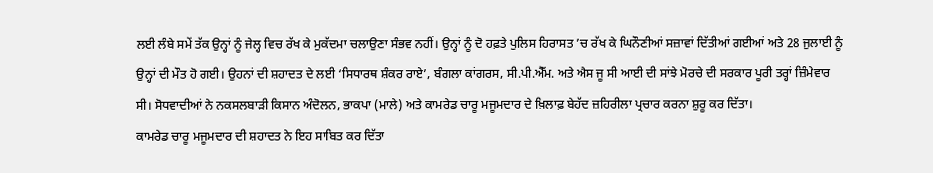ਲਈ ਲੰਬੇ ਸਮੇਂ ਤੱਕ ਉਨ੍ਹਾਂ ਨੂੰ ਜੇਲ੍ਹ ਵਿਚ ਰੱਖ ਕੇ ਮੁਕੱਦਮਾ ਚਲਾਉਣਾ ਸੰਭਵ ਨਹੀਂ। ਉਨ੍ਹਾਂ ਨੂੰ ਦੋ ਹਫ਼ਤੇ ਪੁਲਿਸ ਹਿਰਾਸਤ ’ਚ ਰੱਖ ਕੇ ਘਿਨੌਣੀਆਂ ਸਜ਼ਾਵਾਂ ਦਿੱਤੀਆਂ ਗਈਆਂ ਅਤੇ 28 ਜੁਲਾਈ ਨੂੰ ਉਨ੍ਹਾਂ ਦੀ ਮੌਤ ਹੋ ਗਈ। ਉਹਨਾਂ ਦੀ ਸ਼ਹਾਦਤ ਦੇ ਲਈ ‘ਸਿਧਾਰਥ ਸ਼ੰਕਰ ਰਾਏ’, ਬੰਗਲਾ ਕਾਂਗਰਸ, ਸੀ.ਪੀ.ਐੱਮ. ਅਤੇ ਐਸ ਜੂ ਸੀ ਆਈ ਦੀ ਸਾਂਝੇ ਮੋਰਚੇ ਦੀ ਸਰਕਾਰ ਪੂਰੀ ਤਰ੍ਹਾਂ ਜ਼ਿੰਮੇਵਾਰ ਸੀ। ਸੋਧਵਾਦੀਆਂ ਨੇ ਨਕਸਲਬਾੜੀ ਕਿਸਾਨ ਅੰਦੋਲਨ, ਭਾਕਪਾ (ਮਾਲੇ) ਅਤੇ ਕਾਮਰੇਡ ਚਾਰੂ ਮਜੂਮਦਾਰ ਦੇ ਖ਼ਿਲਾਫ਼ ਬੇਹੱਦ ਜ਼ਹਿਰੀਲਾ ਪ੍ਰਚਾਰ ਕਰਨਾ ਸ਼ੁਰੂ ਕਰ ਦਿੱਤਾ।
ਕਾਮਰੇਡ ਚਾਰੂ ਮਜੂਮਦਾਰ ਦੀ ਸ਼ਹਾਦਤ ਨੇ ਇਹ ਸਾਬਿਤ ਕਰ ਦਿੱਤਾ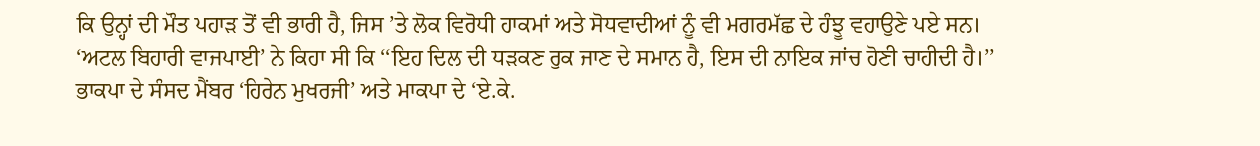ਕਿ ਉਨ੍ਹਾਂ ਦੀ ਮੌਤ ਪਹਾੜ ਤੋਂ ਵੀ ਭਾਰੀ ਹੈ, ਜਿਸ ’ਤੇ ਲੋਕ ਵਿਰੋਧੀ ਹਾਕਮਾਂ ਅਤੇ ਸੋਧਵਾਦੀਆਂ ਨੂੰ ਵੀ ਮਗਰਮੱਛ ਦੇ ਹੰਝੂ ਵਹਾਉਣੇ ਪਏ ਸਨ। ‘ਅਟਲ ਬਿਹਾਰੀ ਵਾਜਪਾਈ’ ਨੇ ਕਿਹਾ ਸੀ ਕਿ ‘‘ਇਹ ਦਿਲ ਦੀ ਧੜਕਣ ਰੁਕ ਜਾਣ ਦੇ ਸਮਾਨ ਹੈ, ਇਸ ਦੀ ਨਾਇਕ ਜਾਂਚ ਹੋਣੀ ਚਾਹੀਦੀ ਹੈ।’’ ਭਾਕਪਾ ਦੇ ਸੰਸਦ ਮੈਂਬਰ ‘ਹਿਰੇਨ ਮੁਖਰਜੀ’ ਅਤੇ ਮਾਕਪਾ ਦੇ ‘ਏ.ਕੇ.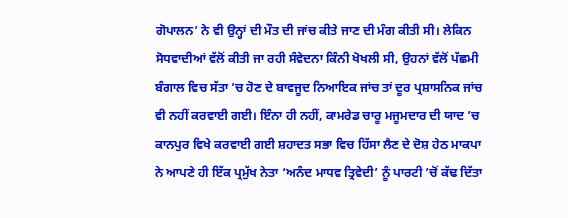ਗੋਪਾਲਨ’ ਨੇ ਵੀ ਉਨ੍ਹਾਂ ਦੀ ਮੌਤ ਦੀ ਜਾਂਚ ਕੀਤੇ ਜਾਣ ਦੀ ਮੰਗ ਕੀਤੀ ਸੀ। ਲੇਕਿਨ ਸੋਧਵਾਦੀਆਂ ਵੱਲੋਂ ਕੀਤੀ ਜਾ ਰਹੀ ਸੰਵੇਦਨਾ ਕਿੰਨੀ ਖੋਖਲੀ ਸੀ, ਉਹਨਾਂ ਵੱਲੋਂ ਪੱਛਮੀ ਬੰਗਾਲ ਵਿਚ ਸੱਤਾ ’ਚ ਹੋਣ ਦੇ ਬਾਵਜੂਦ ਨਿਆਇਕ ਜਾਂਚ ਤਾਂ ਦੂਰ ਪ੍ਰਸ਼ਾਸਨਿਕ ਜਾਂਚ ਵੀ ਨਹੀਂ ਕਰਵਾਈ ਗਈ। ਇੰਨਾ ਹੀ ਨਹੀਂ, ਕਾਮਰੇਡ ਚਾਰੂ ਮਜੂਮਦਾਰ ਦੀ ਯਾਦ ’ਚ ਕਾਨਪੁਰ ਵਿਖੇ ਕਰਵਾਈ ਗਈ ਸ਼ਹਾਦਤ ਸਭਾ ਵਿਚ ਹਿੱਸਾ ਲੈਣ ਦੇ ਦੋਸ਼ ਹੇਠ ਮਾਕਪਾ ਨੇ ਆਪਣੇ ਹੀ ਇੱਕ ਪ੍ਰਮੁੱਖ ਨੇਤਾ ‘ਅਨੰਦ ਮਾਧਵ ਤ੍ਰਿਵੇਦੀ’ ਨੂੰ ਪਾਰਟੀ ’ਚੋਂ ਕੱਢ ਦਿੱਤਾ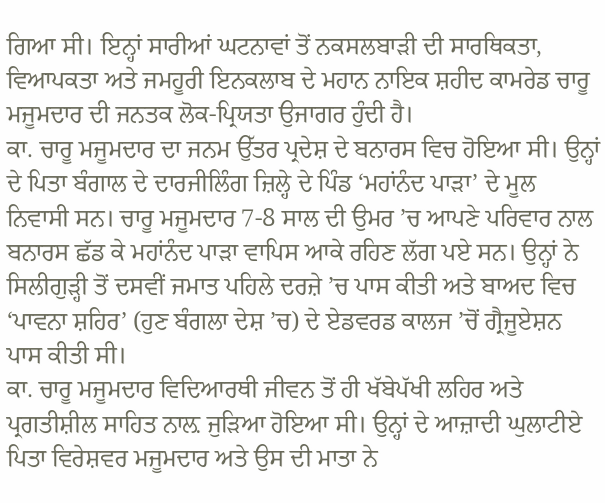ਗਿਆ ਸੀ। ਇਨ੍ਹਾਂ ਸਾਰੀਆਂ ਘਟਨਾਵਾਂ ਤੋਂ ਨਕਸਲਬਾੜੀ ਦੀ ਸਾਰਥਿਕਤਾ, ਵਿਆਪਕਤਾ ਅਤੇ ਜਮਹੂਰੀ ਇਨਕਲਾਬ ਦੇ ਮਹਾਨ ਨਾਇਕ ਸ਼ਹੀਦ ਕਾਮਰੇਡ ਚਾਰੂ ਮਜੂਮਦਾਰ ਦੀ ਜਨਤਕ ਲੋਕ-ਪ੍ਰਿਯਤਾ ਉਜਾਗਰ ਹੁੰਦੀ ਹੈ।
ਕਾ. ਚਾਰੂ ਮਜੂਮਦਾਰ ਦਾ ਜਨਮ ਉੱਤਰ ਪ੍ਰਦੇਸ਼ ਦੇ ਬਨਾਰਸ ਵਿਚ ਹੋਇਆ ਸੀ। ਉਨ੍ਹਾਂ ਦੇ ਪਿਤਾ ਬੰਗਾਲ ਦੇ ਦਾਰਜੀਲਿੰਗ ਜ਼ਿਲ੍ਹੇ ਦੇ ਪਿੰਡ ‘ਮਹਾਂਨੰਦ ਪਾੜਾ’ ਦੇ ਮੂਲ ਨਿਵਾਸੀ ਸਨ। ਚਾਰੂ ਮਜੂਮਦਾਰ 7-8 ਸਾਲ ਦੀ ਉਮਰ ’ਚ ਆਪਣੇ ਪਰਿਵਾਰ ਨਾਲ ਬਨਾਰਸ ਛੱਡ ਕੇ ਮਹਾਂਨੰਦ ਪਾੜਾ ਵਾਪਿਸ ਆਕੇ ਰਹਿਣ ਲੱਗ ਪਏ ਸਨ। ਉਨ੍ਹਾਂ ਨੇ ਸਿਲੀਗੁੜ੍ਹੀ ਤੋਂ ਦਸਵੀਂ ਜਮਾਤ ਪਹਿਲੇ ਦਰਜ਼ੇ ’ਚ ਪਾਸ ਕੀਤੀ ਅਤੇ ਬਾਅਦ ਵਿਚ ‘ਪਾਵਨਾ ਸ਼ਹਿਰ’ (ਹੁਣ ਬੰਗਲਾ ਦੇਸ਼ ’ਚ) ਦੇ ਏਡਵਰਡ ਕਾਲਜ ’ਚੋਂ ਗ੍ਰੈਜੂਏਸ਼ਨ ਪਾਸ ਕੀਤੀ ਸੀ।
ਕਾ. ਚਾਰੂ ਮਜੂਮਦਾਰ ਵਿਦਿਆਰਥੀ ਜੀਵਨ ਤੋਂ ਹੀ ਖੱਬੇਪੱਖੀ ਲਹਿਰ ਅਤੇ ਪ੍ਰਗਤੀਸ਼ੀਲ ਸਾਹਿਤ ਨਾਲ਼ ਜੁੜਿਆ ਹੋਇਆ ਸੀ। ਉਨ੍ਹਾਂ ਦੇ ਆਜ਼ਾਦੀ ਘੁਲਾਟੀਏ ਪਿਤਾ ਵਿਰੇਸ਼ਵਰ ਮਜੂਮਦਾਰ ਅਤੇ ਉਸ ਦੀ ਮਾਤਾ ਨੇ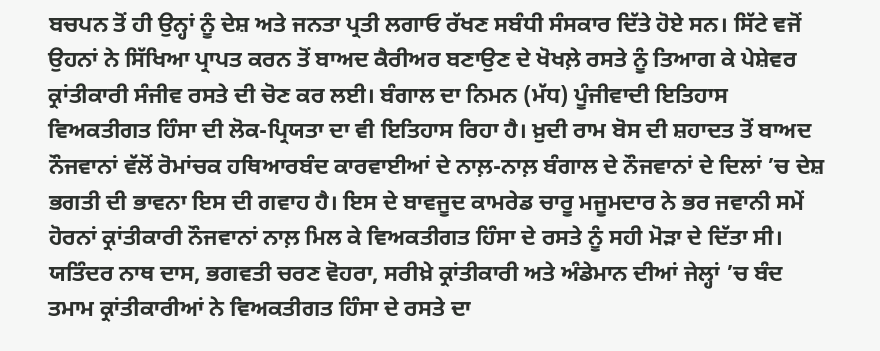ਬਚਪਨ ਤੋਂ ਹੀ ਉਨ੍ਹਾਂ ਨੂੰ ਦੇਸ਼ ਅਤੇ ਜਨਤਾ ਪ੍ਰਤੀ ਲਗਾਓ ਰੱਖਣ ਸਬੰਧੀ ਸੰਸਕਾਰ ਦਿੱਤੇ ਹੋਏ ਸਨ। ਸਿੱਟੇ ਵਜੋਂ ਉਹਨਾਂ ਨੇ ਸਿੱਖਿਆ ਪ੍ਰਾਪਤ ਕਰਨ ਤੋਂ ਬਾਅਦ ਕੈਰੀਅਰ ਬਣਾਉਣ ਦੇ ਖੋਖਲ਼ੇ ਰਸਤੇ ਨੂੰ ਤਿਆਗ ਕੇ ਪੇਸ਼ੇਵਰ ਕ੍ਰਾਂਤੀਕਾਰੀ ਸੰਜੀਵ ਰਸਤੇ ਦੀ ਚੋਣ ਕਰ ਲਈ। ਬੰਗਾਲ ਦਾ ਨਿਮਨ (ਮੱਧ) ਪੂੰਜੀਵਾਦੀ ਇਤਿਹਾਸ ਵਿਅਕਤੀਗਤ ਹਿੰਸਾ ਦੀ ਲੋਕ-ਪ੍ਰਿਯਤਾ ਦਾ ਵੀ ਇਤਿਹਾਸ ਰਿਹਾ ਹੈ। ਖ਼ੁਦੀ ਰਾਮ ਬੋਸ ਦੀ ਸ਼ਹਾਦਤ ਤੋਂ ਬਾਅਦ ਨੌਜਵਾਨਾਂ ਵੱਲੋਂ ਰੋਮਾਂਚਕ ਹਥਿਆਰਬੰਦ ਕਾਰਵਾਈਆਂ ਦੇ ਨਾਲ਼-ਨਾਲ਼ ਬੰਗਾਲ ਦੇ ਨੌਜਵਾਨਾਂ ਦੇ ਦਿਲਾਂ ’ਚ ਦੇਸ਼ ਭਗਤੀ ਦੀ ਭਾਵਨਾ ਇਸ ਦੀ ਗਵਾਹ ਹੈ। ਇਸ ਦੇ ਬਾਵਜੂਦ ਕਾਮਰੇਡ ਚਾਰੂ ਮਜੂਮਦਾਰ ਨੇ ਭਰ ਜਵਾਨੀ ਸਮੇਂ ਹੋਰਨਾਂ ਕ੍ਰਾਂਤੀਕਾਰੀ ਨੌਜਵਾਨਾਂ ਨਾਲ਼ ਮਿਲ ਕੇ ਵਿਅਕਤੀਗਤ ਹਿੰਸਾ ਦੇ ਰਸਤੇ ਨੂੰ ਸਹੀ ਮੋੜਾ ਦੇ ਦਿੱਤਾ ਸੀ। ਯਤਿੰਦਰ ਨਾਥ ਦਾਸ, ਭਗਵਤੀ ਚਰਣ ਵੋਹਰਾ, ਸਰੀਖ਼ੇ ਕ੍ਰਾਂਤੀਕਾਰੀ ਅਤੇ ਅੰਡੇਮਾਨ ਦੀਆਂ ਜੇਲ੍ਹਾਂ ’ਚ ਬੰਦ ਤਮਾਮ ਕ੍ਰਾਂਤੀਕਾਰੀਆਂ ਨੇ ਵਿਅਕਤੀਗਤ ਹਿੰਸਾ ਦੇ ਰਸਤੇ ਦਾ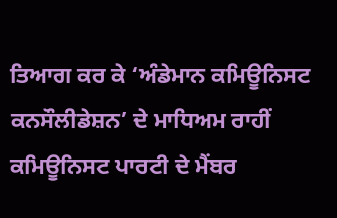ਤਿਆਗ ਕਰ ਕੇ ‘ਅੰਡੇਮਾਨ ਕਮਿਊਨਿਸਟ ਕਨਸੌਲੀਡੇਸ਼ਨ’ ਦੇ ਮਾਧਿਅਮ ਰਾਹੀਂ ਕਮਿਊਨਿਸਟ ਪਾਰਟੀ ਦੇ ਮੈਂਬਰ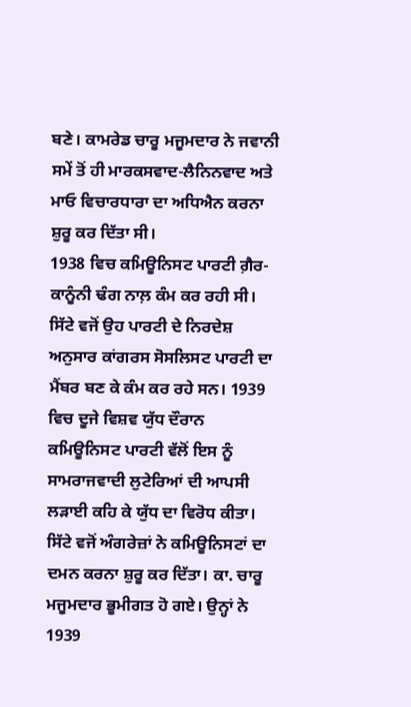ਬਣੇ। ਕਾਮਰੇਡ ਚਾਰੂ ਮਜੂਮਦਾਰ ਨੇ ਜਵਾਨੀ ਸਮੇਂ ਤੋਂ ਹੀ ਮਾਰਕਸਵਾਦ-ਲੈਨਿਨਵਾਦ ਅਤੇ ਮਾਓ ਵਿਚਾਰਧਾਰਾ ਦਾ ਅਧਿਐਨ ਕਰਨਾ ਸ਼ੁਰੂ ਕਰ ਦਿੱਤਾ ਸੀ।
1938 ਵਿਚ ਕਮਿਊਨਿਸਟ ਪਾਰਟੀ ਗ਼ੈਰ-ਕਾਨੂੰਨੀ ਢੰਗ ਨਾਲ਼ ਕੰਮ ਕਰ ਰਹੀ ਸੀ। ਸਿੱਟੇ ਵਜੋਂ ਉਹ ਪਾਰਟੀ ਦੇ ਨਿਰਦੇਸ਼ ਅਨੁਸਾਰ ਕਾਂਗਰਸ ਸੋਸਲਿਸਟ ਪਾਰਟੀ ਦਾ ਮੈਂਬਰ ਬਣ ਕੇ ਕੰਮ ਕਰ ਰਹੇ ਸਨ। 1939 ਵਿਚ ਦੂਜੇ ਵਿਸ਼ਵ ਯੁੱਧ ਦੌਰਾਨ ਕਮਿਊਨਿਸਟ ਪਾਰਟੀ ਵੱਲੋਂ ਇਸ ਨੂੰ ਸਾਮਰਾਜਵਾਦੀ ਲੁਟੇਰਿਆਂ ਦੀ ਆਪਸੀ ਲੜਾਈ ਕਹਿ ਕੇ ਯੁੱਧ ਦਾ ਵਿਰੋਧ ਕੀਤਾ। ਸਿੱਟੇ ਵਜੋਂ ਅੰਗਰੇਜ਼ਾਂ ਨੇ ਕਮਿਊਨਿਸਟਾਂ ਦਾ ਦਮਨ ਕਰਨਾ ਸ਼ੁਰੂ ਕਰ ਦਿੱਤਾ। ਕਾ. ਚਾਰੂ ਮਜੂਮਦਾਰ ਭੂਮੀਗਤ ਹੋ ਗਏ। ਉਨ੍ਹਾਂ ਨੇ 1939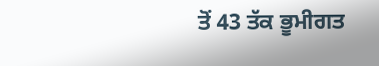ਤੋਂ 43 ਤੱਕ ਭੂਮੀਗਤ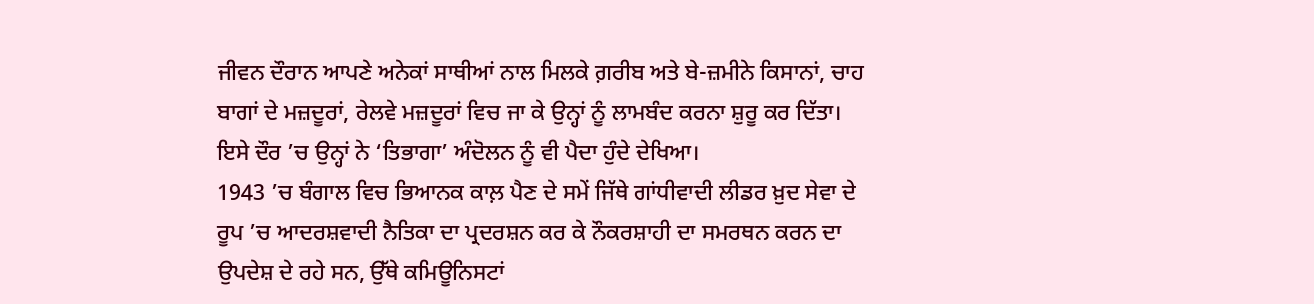ਜੀਵਨ ਦੌਰਾਨ ਆਪਣੇ ਅਨੇਕਾਂ ਸਾਥੀਆਂ ਨਾਲ ਮਿਲਕੇ ਗ਼ਰੀਬ ਅਤੇ ਬੇ-ਜ਼ਮੀਨੇ ਕਿਸਾਨਾਂ, ਚਾਹ ਬਾਗਾਂ ਦੇ ਮਜ਼ਦੂਰਾਂ, ਰੇਲਵੇ ਮਜ਼ਦੂਰਾਂ ਵਿਚ ਜਾ ਕੇ ਉਨ੍ਹਾਂ ਨੂੰ ਲਾਮਬੰਦ ਕਰਨਾ ਸ਼ੁਰੂ ਕਰ ਦਿੱਤਾ। ਇਸੇ ਦੌਰ ’ਚ ਉਨ੍ਹਾਂ ਨੇ ‘ਤਿਭਾਗਾ’ ਅੰਦੋਲਨ ਨੂੰ ਵੀ ਪੈਦਾ ਹੁੰਦੇ ਦੇਖਿਆ।
1943 ’ਚ ਬੰਗਾਲ ਵਿਚ ਭਿਆਨਕ ਕਾਲ਼ ਪੈਣ ਦੇ ਸਮੇਂ ਜਿੱਥੇ ਗਾਂਧੀਵਾਦੀ ਲੀਡਰ ਖ਼ੁਦ ਸੇਵਾ ਦੇ ਰੂਪ ’ਚ ਆਦਰਸ਼ਵਾਦੀ ਨੈਤਿਕਾ ਦਾ ਪ੍ਰਦਰਸ਼ਨ ਕਰ ਕੇ ਨੌਕਰਸ਼ਾਹੀ ਦਾ ਸਮਰਥਨ ਕਰਨ ਦਾ ਉਪਦੇਸ਼ ਦੇ ਰਹੇ ਸਨ, ਉੱਥੇ ਕਮਿਊਨਿਸਟਾਂ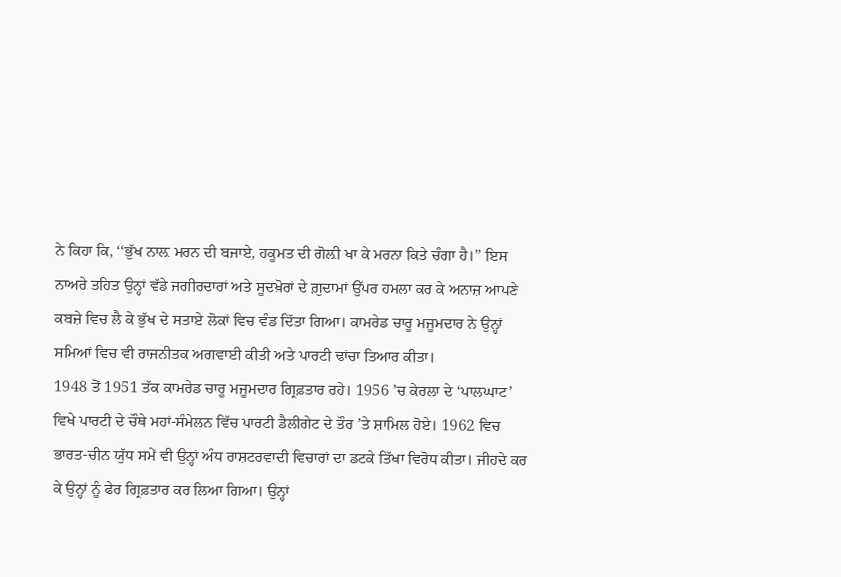ਨੇ ਕਿਹਾ ਕਿ, ‘‘ਭੁੱਖ ਨਾਲ਼ ਮਰਨ ਦੀ ਬਜਾਏ, ਹਕੂਮਤ ਦੀ ਗੋਲ਼ੀ ਖਾ ਕੇ ਮਰਨਾ ਕਿਤੇ ਚੰਗਾ ਹੈ।’’ ਇਸ ਨਾਅਰੇ ਤਹਿਤ ਉਨ੍ਹਾਂ ਵੱਡੇ ਜਗੀਰਦਾਰਾਂ ਅਤੇ ਸੂਦਖ਼ੋਰਾਂ ਦੇ ਗ਼ੁਦਾਮਾਂ ਉੱਪਰ ਹਮਲਾ ਕਰ ਕੇ ਅਨਾਜ਼ ਆਪਣੇ ਕਬਜ਼ੇ ਵਿਚ ਲੈ ਕੇ ਭੁੱਖ ਦੇ ਸਤਾਏ ਲੋਕਾਂ ਵਿਚ ਵੰਡ ਦਿੱਤਾ ਗਿਆ। ਕਾਮਰੇਡ ਚਾਰੂ ਮਜੂਮਦਾਰ ਨੇ ਉਨ੍ਹਾਂ ਸਮਿਆਂ ਵਿਚ ਵੀ ਰਾਜਨੀਤਕ ਅਗਵਾਈ ਕੀਤੀ ਅਤੇ ਪਾਰਟੀ ਢਾਂਚਾ ਤਿਆਰ ਕੀਤਾ।
1948 ਤੋਂ 1951 ਤੱਕ ਕਾਮਰੇਡ ਚਾਰੂ ਮਜੂਮਦਾਰ ਗ੍ਰਿਫ਼ਤਾਰ ਰਹੇ। 1956 ’ਚ ਕੇਰਲਾ ਦੇ ‘ਪਾਲਘਾਟ’ ਵਿਖੇ ਪਾਰਟੀ ਦੇ ਚੌਥੇ ਮਹਾਂ-ਸੰਮੇਲਨ ਵਿੱਚ ਪਾਰਟੀ ਡੈਲੀਗੇਟ ਦੇ ਤੌਰ ’ਤੇ ਸ਼ਾਮਿਲ ਹੋਏ। 1962 ਵਿਚ ਭਾਰਤ-ਚੀਨ ਯੁੱਧ ਸਮੇਂ ਵੀ ਉਨ੍ਹਾਂ ਅੰਧ ਰਾਸ਼ਟਰਵਾਦੀ ਵਿਚਾਰਾਂ ਦਾ ਡਟਕੇ ਤਿੱਖਾ ਵਿਰੋਧ ਕੀਤਾ। ਜੀਹਦੇ ਕਰ ਕੇ ਉਨ੍ਹਾਂ ਨੂੰ ਫੇਰ ਗ੍ਰਿਫ਼ਤਾਰ ਕਰ ਲਿਆ ਗਿਆ। ਉਨ੍ਹਾਂ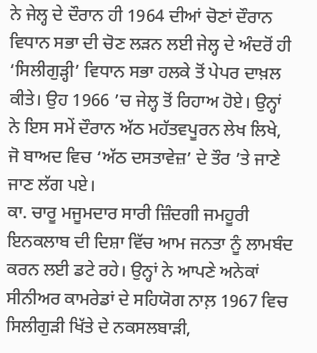ਨੇ ਜੇਲ੍ਹ ਦੇ ਦੌਰਾਨ ਹੀ 1964 ਦੀਆਂ ਚੋਣਾਂ ਦੌਰਾਨ ਵਿਧਾਨ ਸਭਾ ਦੀ ਚੋਣ ਲੜਨ ਲਈ ਜੇਲ੍ਹ ਦੇ ਅੰਦਰੋਂ ਹੀ ‘ਸਿਲੀਗੁੜ੍ਹੀ’ ਵਿਧਾਨ ਸਭਾ ਹਲਕੇ ਤੋਂ ਪੇਪਰ ਦਾਖ਼ਲ ਕੀਤੇ। ਉਹ 1966 ’ਚ ਜੇਲ੍ਹ ਤੋਂ ਰਿਹਾਅ ਹੋਏ। ਉਨ੍ਹਾਂ ਨੇ ਇਸ ਸਮੇਂ ਦੌਰਾਨ ਅੱਠ ਮਹੱਤਵਪੂਰਨ ਲੇਖ ਲਿਖੇ, ਜੋ ਬਾਅਦ ਵਿਚ ‘ਅੱਠ ਦਸਤਾਵੇਜ਼’ ਦੇ ਤੌਰ ’ਤੇ ਜਾਣੇ ਜਾਣ ਲੱਗ ਪਏ।
ਕਾ. ਚਾਰੂ ਮਜੂਮਦਾਰ ਸਾਰੀ ਜ਼ਿੰਦਗੀ ਜਮਹੂਰੀ ਇਨਕਲਾਬ ਦੀ ਦਿਸ਼ਾ ਵਿੱਚ ਆਮ ਜਨਤਾ ਨੂੰ ਲਾਮਬੰਦ ਕਰਨ ਲਈ ਡਟੇ ਰਹੇ। ਉਨ੍ਹਾਂ ਨੇ ਆਪਣੇ ਅਨੇਕਾਂ ਸੀਨੀਅਰ ਕਾਮਰੇਡਾਂ ਦੇ ਸਹਿਯੋਗ ਨਾਲ਼ 1967 ਵਿਚ ਸਿਲੀਗੁੜੀ ਖਿੱਤੇ ਦੇ ਨਕਸਲਬਾੜੀ,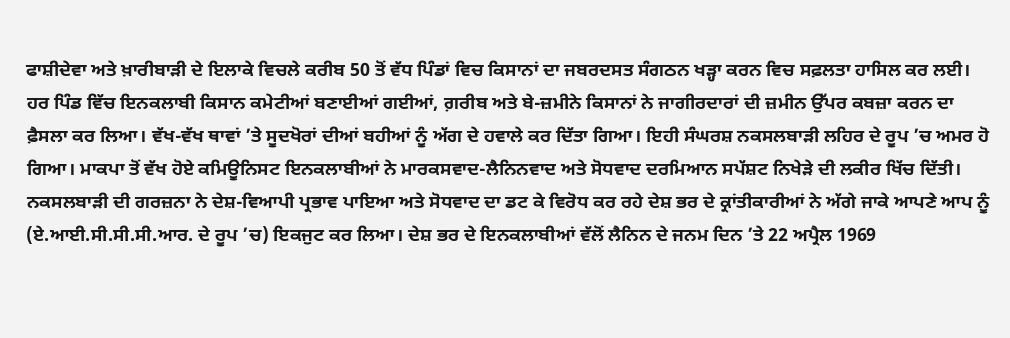ਫਾਸ਼ੀਦੇਵਾ ਅਤੇ ਖ਼ਾਰੀਬਾੜੀ ਦੇ ਇਲਾਕੇ ਵਿਚਲੇ ਕਰੀਬ 50 ਤੋਂ ਵੱਧ ਪਿੰਡਾਂ ਵਿਚ ਕਿਸਾਨਾਂ ਦਾ ਜਬਰਦਸਤ ਸੰਗਠਨ ਖੜ੍ਹਾ ਕਰਨ ਵਿਚ ਸਫ਼ਲਤਾ ਹਾਸਿਲ ਕਰ ਲਈ। ਹਰ ਪਿੰਡ ਵਿੱਚ ਇਨਕਲਾਬੀ ਕਿਸਾਨ ਕਮੇਟੀਆਂ ਬਣਾਈਆਂ ਗਈਆਂ, ਗ਼ਰੀਬ ਅਤੇ ਬੇ-ਜ਼ਮੀਨੇ ਕਿਸਾਨਾਂ ਨੇ ਜਾਗੀਰਦਾਰਾਂ ਦੀ ਜ਼ਮੀਨ ਉੱਪਰ ਕਬਜ਼ਾ ਕਰਨ ਦਾ ਫ਼ੈਸਲਾ ਕਰ ਲਿਆ। ਵੱਖ-ਵੱਖ ਥਾਵਾਂ ’ਤੇ ਸੂਦਖੋਰਾਂ ਦੀਆਂ ਬਹੀਆਂ ਨੂੰ ਅੱਗ ਦੇ ਹਵਾਲੇ ਕਰ ਦਿੱਤਾ ਗਿਆ। ਇਹੀ ਸੰਘਰਸ਼ ਨਕਸਲਬਾੜੀ ਲਹਿਰ ਦੇ ਰੂਪ ’ਚ ਅਮਰ ਹੋ ਗਿਆ। ਮਾਕਪਾ ਤੋਂ ਵੱਖ ਹੋਏ ਕਮਿਊਨਿਸਟ ਇਨਕਲਾਬੀਆਂ ਨੇ ਮਾਰਕਸਵਾਦ-ਲੈਨਿਨਵਾਦ ਅਤੇ ਸੋਧਵਾਦ ਦਰਮਿਆਨ ਸਪੱਸ਼ਟ ਨਿਖੇੜੇ ਦੀ ਲਕੀਰ ਖਿੱਚ ਦਿੱਤੀ। ਨਕਸਲਬਾੜੀ ਦੀ ਗਰਜ਼ਨਾ ਨੇ ਦੇਸ਼-ਵਿਆਪੀ ਪ੍ਰਭਾਵ ਪਾਇਆ ਅਤੇ ਸੋਧਵਾਦ ਦਾ ਡਟ ਕੇ ਵਿਰੋਧ ਕਰ ਰਹੇ ਦੇਸ਼ ਭਰ ਦੇ ਕ੍ਰਾਂਤੀਕਾਰੀਆਂ ਨੇ ਅੱਗੇ ਜਾਕੇ ਆਪਣੇ ਆਪ ਨੂੰ (ਏ.ਆਈ.ਸੀ.ਸੀ.ਸੀ.ਆਰ. ਦੇ ਰੂਪ ’ਚ) ਇਕਜੁਟ ਕਰ ਲਿਆ। ਦੇਸ਼ ਭਰ ਦੇ ਇਨਕਲਾਬੀਆਂ ਵੱਲੋਂ ਲੈਨਿਨ ਦੇ ਜਨਮ ਦਿਨ ’ਤੇ 22 ਅਪ੍ਰੈਲ 1969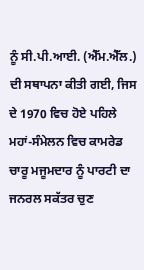ਨੂੰ ਸੀ.ਪੀ.ਆਈ. (ਐੱਮ.ਐੱਲ.) ਦੀ ਸਥਾਪਨਾ ਕੀਤੀ ਗਈ, ਜਿਸ ਦੇ 1970 ਵਿਚ ਹੋਏ ਪਹਿਲੇ ਮਹਾਂ-ਸੰਮੇਲਨ ਵਿਚ ਕਾਮਰੇਡ ਚਾਰੂ ਮਜੂਮਦਾਰ ਨੂੰ ਪਾਰਟੀ ਦਾ ਜਨਰਲ ਸਕੱਤਰ ਚੁਣ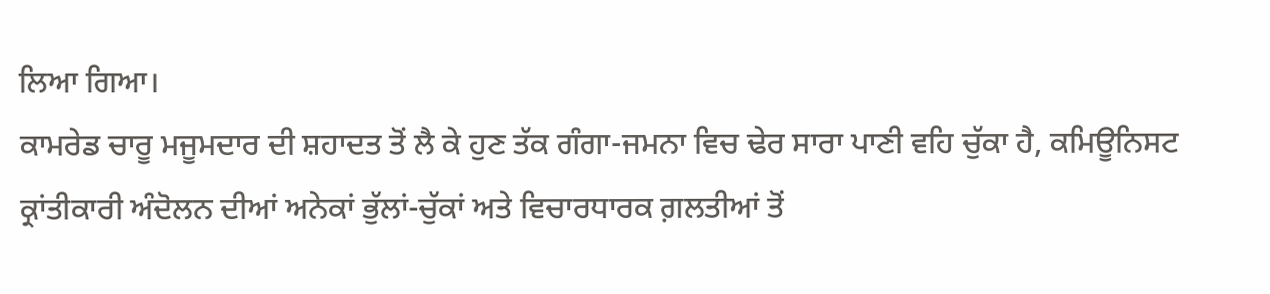ਲਿਆ ਗਿਆ।
ਕਾਮਰੇਡ ਚਾਰੂ ਮਜੂਮਦਾਰ ਦੀ ਸ਼ਹਾਦਤ ਤੋਂ ਲੈ ਕੇ ਹੁਣ ਤੱਕ ਗੰਗਾ-ਜਮਨਾ ਵਿਚ ਢੇਰ ਸਾਰਾ ਪਾਣੀ ਵਹਿ ਚੁੱਕਾ ਹੈ, ਕਮਿਊਨਿਸਟ ਕ੍ਰਾਂਤੀਕਾਰੀ ਅੰਦੋਲਨ ਦੀਆਂ ਅਨੇਕਾਂ ਭੁੱਲਾਂ-ਚੁੱਕਾਂ ਅਤੇ ਵਿਚਾਰਧਾਰਕ ਗ਼ਲਤੀਆਂ ਤੋਂ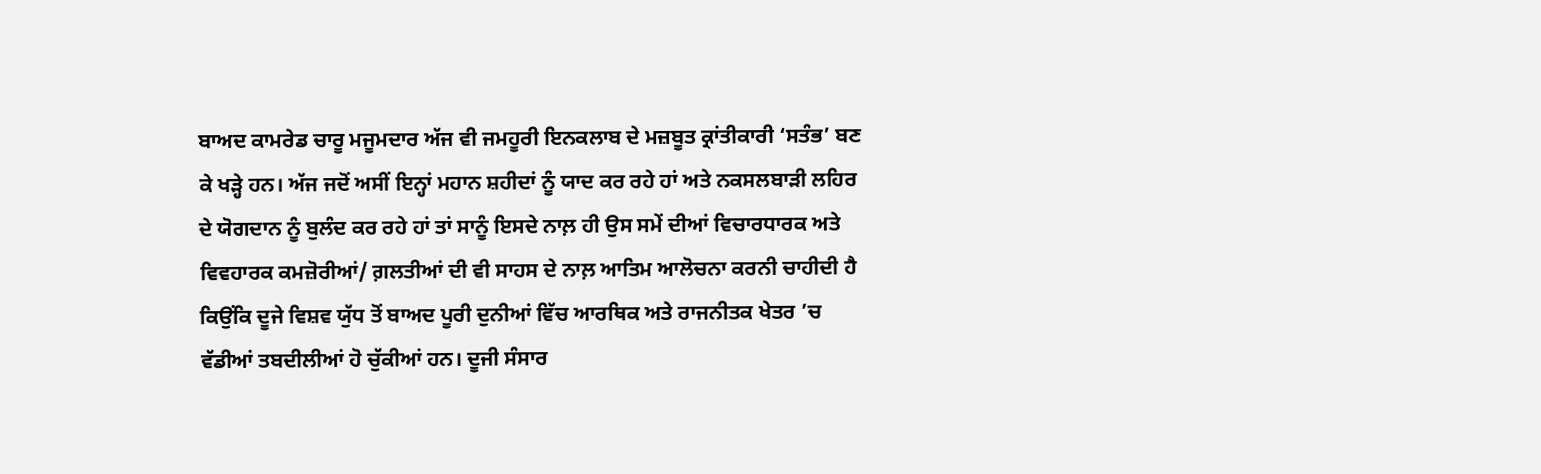ਬਾਅਦ ਕਾਮਰੇਡ ਚਾਰੂ ਮਜੂਮਦਾਰ ਅੱਜ ਵੀ ਜਮਹੂਰੀ ਇਨਕਲਾਬ ਦੇ ਮਜ਼ਬੂਤ ਕ੍ਰਾਂਤੀਕਾਰੀ ‘ਸਤੰਭ’ ਬਣ ਕੇ ਖੜ੍ਹੇ ਹਨ। ਅੱਜ ਜਦੋਂ ਅਸੀਂ ਇਨ੍ਹਾਂ ਮਹਾਨ ਸ਼ਹੀਦਾਂ ਨੂੰ ਯਾਦ ਕਰ ਰਹੇ ਹਾਂ ਅਤੇ ਨਕਸਲਬਾੜੀ ਲਹਿਰ ਦੇ ਯੋਗਦਾਨ ਨੂੰ ਬੁਲੰਦ ਕਰ ਰਹੇ ਹਾਂ ਤਾਂ ਸਾਨੂੰ ਇਸਦੇ ਨਾਲ਼ ਹੀ ਉਸ ਸਮੇਂ ਦੀਆਂ ਵਿਚਾਰਧਾਰਕ ਅਤੇ ਵਿਵਹਾਰਕ ਕਮਜ਼ੋਰੀਆਂ/ ਗ਼ਲਤੀਆਂ ਦੀ ਵੀ ਸਾਹਸ ਦੇ ਨਾਲ਼ ਆਤਿਮ ਆਲੋਚਨਾ ਕਰਨੀ ਚਾਹੀਦੀ ਹੈ ਕਿਉਂਕਿ ਦੂਜੇ ਵਿਸ਼ਵ ਯੁੱਧ ਤੋਂ ਬਾਅਦ ਪੂਰੀ ਦੁਨੀਆਂ ਵਿੱਚ ਆਰਥਿਕ ਅਤੇ ਰਾਜਨੀਤਕ ਖੇਤਰ ’ਚ ਵੱਡੀਆਂ ਤਬਦੀਲੀਆਂ ਹੋ ਚੁੱਕੀਆਂ ਹਨ। ਦੂਜੀ ਸੰਸਾਰ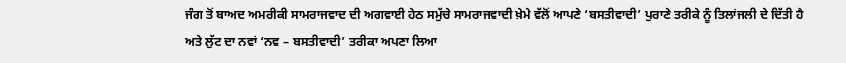ਜੰਗ ਤੋਂ ਬਾਅਦ ਅਮਰੀਕੀ ਸਾਮਰਾਜਵਾਦ ਦੀ ਅਗਵਾਈ ਹੇਠ ਸਮੁੱਚੇ ਸਾਮਰਾਜਵਾਦੀ ਖ਼ੇਮੇ ਵੱਲੋਂ ਆਪਣੇ ‘ਬਸਤੀਵਾਦੀ’ ਪੁਰਾਣੇ ਤਰੀਕੇ ਨੂੰ ਤਿਲਾਂਜਲੀ ਦੇ ਦਿੱਤੀ ਹੈ ਅਤੇ ਲੁੱਟ ਦਾ ਨਵਾਂ ‘ਨਵ – ਬਸਤੀਵਾਦੀ’ ਤਰੀਕਾ ਅਪਣਾ ਲਿਆ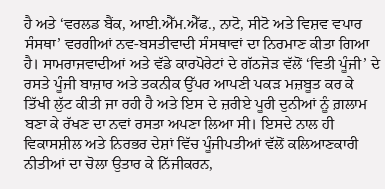ਹੈ ਅਤੇ ‘ਵਰਲਡ ਬੈਂਕ, ਆਈ.ਐੱਮ.ਐੱਫ., ਨਾਟੋ, ਸੀਟੋ ਅਤੇ ਵਿਸ਼ਵ ਵਪਾਰ ਸੰਸਥਾ’ ਵਰਗੀਆਂ ਨਵ-ਬਸਤੀਵਾਦੀ ਸੰਸਥਾਵਾਂ ਦਾ ਨਿਰਮਾਣ ਕੀਤਾ ਗਿਆ ਹੈ। ਸਾਮਰਾਜਵਾਦੀਆਂ ਅਤੇ ਵੱਡੇ ਕਾਰਪੋਰੇਟਾਂ ਦੇ ਗੱਠਜੋੜ ਵੱਲੋਂ ‘ਵਿਤੀ ਪੂੰਜੀ’ ਦੇ ਰਸਤੇ ਪੂੰਜੀ ਬਾਜ਼ਾਰ ਅਤੇ ਤਕਨੀਕ ਉੱਪਰ ਆਪਣੀ ਪਕੜ ਮਜ਼ਬੂਤ ਕਰ ਕੇ ਤਿੱਖੀ ਲੁੱਟ ਕੀਤੀ ਜਾ ਰਹੀ ਹੈ ਅਤੇ ਇਸ ਦੇ ਜ਼ਰੀਏ ਪੂਰੀ ਦੁਨੀਆਂ ਨੂੰ ਗ਼ਲਾਮ ਬਣਾ ਕੇ ਰੱਖਣ ਦਾ ਨਵਾਂ ਰਸਤਾ ਅਪਣਾ ਲਿਆ ਸੀ। ਇਸਦੇ ਨਾਲ ਹੀ ਵਿਕਾਸਸ਼ੀਲ ਅਤੇ ਨਿਰਭਰ ਦੇਸ਼ਾਂ ਵਿੱਚ ਪੂੰਜੀਪਤੀਆਂ ਵੱਲੋਂ ਕਲਿਆਣਕਾਰੀ ਨੀਤੀਆਂ ਦਾ ਚੋਲਾ ਉਤਾਰ ਕੇ ਨਿੱਜੀਕਰਨ,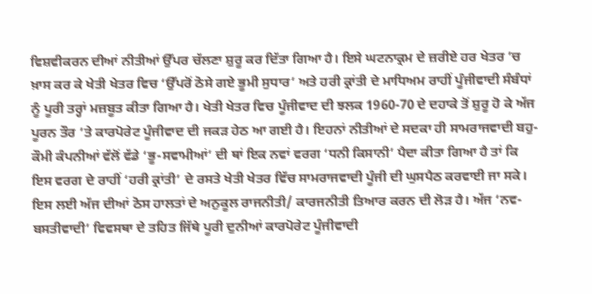ਵਿਸ਼ਵੀਕਰਨ ਦੀਆਂ ਨੀਤੀਆਂ ਉੱਪਰ ਚੱਲਣਾ ਸ਼ੁਰੂ ਕਰ ਦਿੱਤਾ ਗਿਆ ਹੈ। ਇਸੇ ਘਟਨਾਕ੍ਰਮ ਦੇ ਜ਼ਰੀਏ ਹਰ ਖੇਤਰ ’ਚ ਖ਼ਾਸ ਕਰ ਕੇ ਖੇਤੀ ਖੇਤਰ ਵਿਚ ‘ਉੱਪਰੋਂ ਠੋਸੇ ਗਏ ਭੂਮੀ ਸੁਧਾਰ’ ਅਤੇ ਹਰੀ ਕ੍ਰਾਂਤੀ ਦੇ ਮਾਧਿਅਮ ਰਾਹੀਂ ਪੂੰਜੀਵਾਦੀ ਸੰਬੰਧਾਂ ਨੂੰ ਪੂਰੀ ਤਰ੍ਹਾਂ ਮਜ਼ਬੂਤ ਕੀਤਾ ਗਿਆ ਹੈ। ਖੇਤੀ ਖੇਤਰ ਵਿਚ ਪੂੰਜੀਵਾਦ ਦੀ ਝਲਕ 1960-70 ਦੇ ਦਹਾਕੇ ਤੋਂ ਸ਼ੁਰੂ ਹੋ ਕੇ ਅੱਜ ਪੂਰਨ ਤੌਰ ’ਤੇ ਕਾਰਪੋਰੇਟ ਪੂੰਜੀਵਾਦ ਦੀ ਜਕੜ ਹੇਠ ਆ ਗਈ ਹੈ। ਇਹਨਾਂ ਨੀਤੀਆਂ ਦੇ ਸਦਕਾ ਹੀ ਸਾਮਰਾਜਵਾਦੀ ਬਹੁ-ਕੌਮੀ ਕੰਪਨੀਆਂ ਵੱਲੋਂ ਵੱਡੇ ‘ਭੂ-ਸਵਾਮੀਆਂ’ ਦੀ ਥਾਂ ਇਕ ਨਵਾਂ ਵਰਗ ‘ਧਨੀ ਕਿਸਾਨੀ’ ਪੈਦਾ ਕੀਤਾ ਗਿਆ ਹੈ ਤਾਂ ਕਿ ਇਸ ਵਰਗ ਦੇ ਰਾਹੀਂ ‘ਹਰੀ ਕ੍ਰਾਂਤੀ’ ਦੇ ਰਸਤੇ ਖੇਤੀ ਖੇਤਰ ਵਿੱਚ ਸਾਮਰਾਜਵਾਦੀ ਪੂੰਜੀ ਦੀ ਘੁਸਪੈਠ ਕਰਵਾਈ ਜਾ ਸਕੇ। ਇਸ ਲਈ ਅੱਜ ਦੀਆਂ ਠੋਸ ਹਾਲਤਾਂ ਦੇ ਅਨੁਕੂਲ ਰਾਜਨੀਤੀ/ ਕਾਰਜਨੀਤੀ ਤਿਆਰ ਕਰਨ ਦੀ ਲੋੜ ਹੈ। ਅੱਜ ‘ਨਵ-ਬਸਤੀਵਾਦੀ’ ਵਿਵਸਥਾ ਦੇ ਤਹਿਤ ਜਿੱਥੇ ਪੂਰੀ ਦੁਨੀਆਂ ਕਾਰਪੋਰੇਟ ਪੂੰਜੀਵਾਦੀ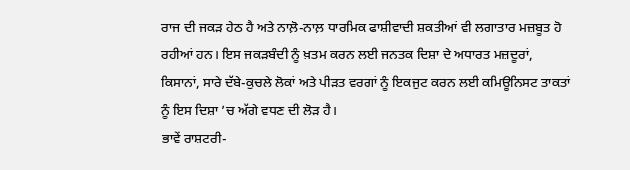ਰਾਜ ਦੀ ਜਕੜ ਹੇਠ ਹੈ ਅਤੇ ਨਾਲ਼ੋ-ਨਾਲ਼ ਧਾਰਮਿਕ ਫਾਸ਼ੀਵਾਦੀ ਸ਼ਕਤੀਆਂ ਵੀ ਲਗਾਤਾਰ ਮਜ਼ਬੂਤ ਹੋ ਰਹੀਆਂ ਹਨ। ਇਸ ਜਕੜਬੰਦੀ ਨੂੰ ਖ਼ਤਮ ਕਰਨ ਲਈ ਜਨਤਕ ਦਿਸ਼ਾ ਦੇ ਅਧਾਰਤ ਮਜ਼ਦੂਰਾਂ, ਕਿਸਾਨਾਂ, ਸਾਰੇ ਦੱਬੇ-ਕੁਚਲੇ ਲੋਕਾਂ ਅਤੇ ਪੀੜਤ ਵਰਗਾਂ ਨੂੰ ਇਕਜੁਟ ਕਰਨ ਲਈ ਕਮਿਊਨਿਸਟ ਤਾਕਤਾਂ ਨੂੰ ਇਸ ਦਿਸ਼ਾ ’ਚ ਅੱਗੇ ਵਧਣ ਦੀ ਲੋੜ ਹੈ।
ਭਾਵੇਂ ਰਾਸ਼ਟਰੀ-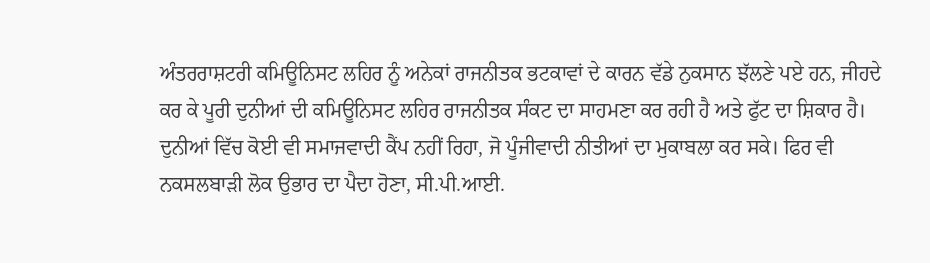ਅੰਤਰਰਾਸ਼ਟਰੀ ਕਮਿਊਨਿਸਟ ਲਹਿਰ ਨੂੰ ਅਨੇਕਾਂ ਰਾਜਨੀਤਕ ਭਟਕਾਵਾਂ ਦੇ ਕਾਰਨ ਵੱਡੇ ਨੁਕਸਾਨ ਝੱਲਣੇ ਪਏ ਹਨ, ਜੀਹਦੇ ਕਰ ਕੇ ਪੂਰੀ ਦੁਨੀਆਂ ਦੀ ਕਮਿਊਨਿਸਟ ਲਹਿਰ ਰਾਜਨੀਤਕ ਸੰਕਟ ਦਾ ਸਾਹਮਣਾ ਕਰ ਰਹੀ ਹੈ ਅਤੇ ਫੁੱਟ ਦਾ ਸ਼ਿਕਾਰ ਹੈ। ਦੁਨੀਆਂ ਵਿੱਚ ਕੋਈ ਵੀ ਸਮਾਜਵਾਦੀ ਕੈਂਪ ਨਹੀਂ ਰਿਹਾ, ਜੋ ਪੂੰਜੀਵਾਦੀ ਨੀਤੀਆਂ ਦਾ ਮੁਕਾਬਲਾ ਕਰ ਸਕੇ। ਫਿਰ ਵੀ ਨਕਸਲਬਾੜੀ ਲੋਕ ਉਭਾਰ ਦਾ ਪੈਦਾ ਹੋਣਾ, ਸੀ.ਪੀ.ਆਈ.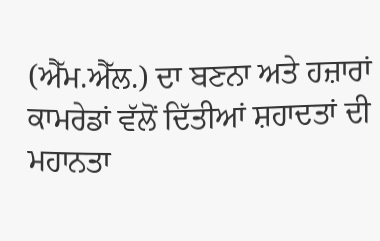(ਐੱਮ.ਐੱਲ.) ਦਾ ਬਣਨਾ ਅਤੇ ਹਜ਼ਾਰਾਂ ਕਾਮਰੇਡਾਂ ਵੱਲੋਂ ਦਿੱਤੀਆਂ ਸ਼ਹਾਦਤਾਂ ਦੀ ਮਹਾਨਤਾ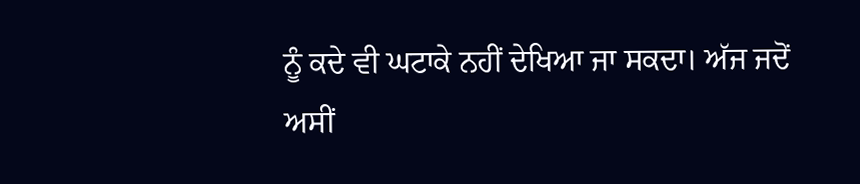ਨੂੰ ਕਦੇ ਵੀ ਘਟਾਕੇ ਨਹੀਂ ਦੇਖਿਆ ਜਾ ਸਕਦਾ। ਅੱਜ ਜਦੋਂ ਅਸੀਂ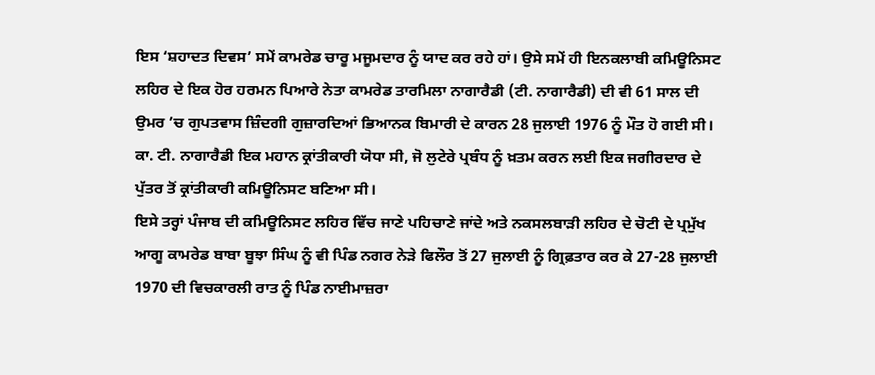ਇਸ ‘ਸ਼ਹਾਦਤ ਦਿਵਸ’ ਸਮੇਂ ਕਾਮਰੇਡ ਚਾਰੂ ਮਜੂਮਦਾਰ ਨੂੰ ਯਾਦ ਕਰ ਰਹੇ ਹਾਂ। ਉਸੇ ਸਮੇਂ ਹੀ ਇਨਕਲਾਬੀ ਕਮਿਊਨਿਸਟ ਲਹਿਰ ਦੇ ਇਕ ਹੋਰ ਹਰਮਨ ਪਿਆਰੇ ਨੇਤਾ ਕਾਮਰੇਡ ਤਾਰਮਿਲਾ ਨਾਗਾਰੈਡੀ (ਟੀ. ਨਾਗਾਰੈਡੀ) ਦੀ ਵੀ 61 ਸਾਲ ਦੀ ਉਮਰ ’ਚ ਗੁਪਤਵਾਸ ਜ਼ਿੰਦਗੀ ਗੁਜ਼ਾਰਦਿਆਂ ਭਿਆਨਕ ਬਿਮਾਰੀ ਦੇ ਕਾਰਨ 28 ਜੁਲਾਈ 1976 ਨੂੰ ਮੌਤ ਹੋ ਗਈ ਸੀ। ਕਾ. ਟੀ. ਨਾਗਾਰੈਡੀ ਇਕ ਮਹਾਨ ਕ੍ਰਾਂਤੀਕਾਰੀ ਯੋਧਾ ਸੀ, ਜੋ ਲੁਟੇਰੇ ਪ੍ਰਬੰਧ ਨੂੰ ਖ਼ਤਮ ਕਰਨ ਲਈ ਇਕ ਜਗੀਰਦਾਰ ਦੇ ਪੁੱਤਰ ਤੋਂ ਕ੍ਰਾਂਤੀਕਾਰੀ ਕਮਿਊਨਿਸਟ ਬਣਿਆ ਸੀ।
ਇਸੇ ਤਰ੍ਹਾਂ ਪੰਜਾਬ ਦੀ ਕਮਿਊਨਿਸਟ ਲਹਿਰ ਵਿੱਚ ਜਾਣੇ ਪਹਿਚਾਣੇ ਜਾਂਦੇ ਅਤੇ ਨਕਸਲਬਾੜੀ ਲਹਿਰ ਦੇ ਚੋਟੀ ਦੇ ਪ੍ਰਮੁੱਖ ਆਗੂ ਕਾਮਰੇਡ ਬਾਬਾ ਬੂਝਾ ਸਿੰਘ ਨੂੰ ਵੀ ਪਿੰਡ ਨਗਰ ਨੇੜੇ ਫਿਲੌਰ ਤੋਂ 27 ਜੁਲਾਈ ਨੂੰ ਗ੍ਰਿਫ਼ਤਾਰ ਕਰ ਕੇ 27-28 ਜੁਲਾਈ 1970 ਦੀ ਵਿਚਕਾਰਲੀ ਰਾਤ ਨੂੰ ਪਿੰਡ ਨਾਈਮਾਜ਼ਰਾ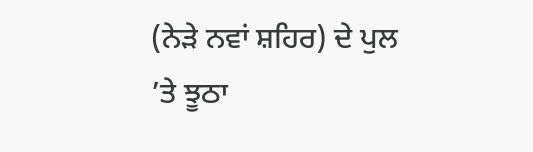(ਨੇੜੇ ਨਵਾਂ ਸ਼ਹਿਰ) ਦੇ ਪੁਲ ’ਤੇ ਝੂਠਾ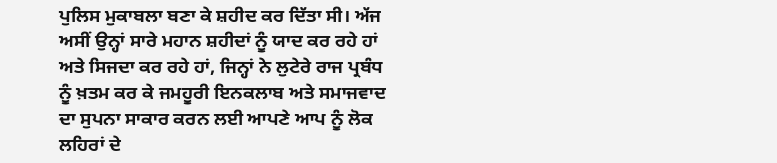ਪੁਲਿਸ ਮੁਕਾਬਲਾ ਬਣਾ ਕੇ ਸ਼ਹੀਦ ਕਰ ਦਿੱਤਾ ਸੀ। ਅੱਜ ਅਸੀਂ ਉਨ੍ਹਾਂ ਸਾਰੇ ਮਹਾਨ ਸ਼ਹੀਦਾਂ ਨੂੰ ਯਾਦ ਕਰ ਰਹੇ ਹਾਂ ਅਤੇ ਸਿਜਦਾ ਕਰ ਰਹੇ ਹਾਂ, ਜਿਨ੍ਹਾਂ ਨੇ ਲੁਟੇਰੇ ਰਾਜ ਪ੍ਰਬੰਧ ਨੂੰ ਖ਼ਤਮ ਕਰ ਕੇ ਜਮਹੂਰੀ ਇਨਕਲਾਬ ਅਤੇ ਸਮਾਜਵਾਦ ਦਾ ਸੁਪਨਾ ਸਾਕਾਰ ਕਰਨ ਲਈ ਆਪਣੇ ਆਪ ਨੂੰ ਲੋਕ ਲਹਿਰਾਂ ਦੇ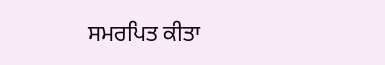ਸਮਰਪਿਤ ਕੀਤਾ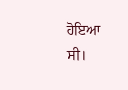ਹੋਇਆ ਸੀ।